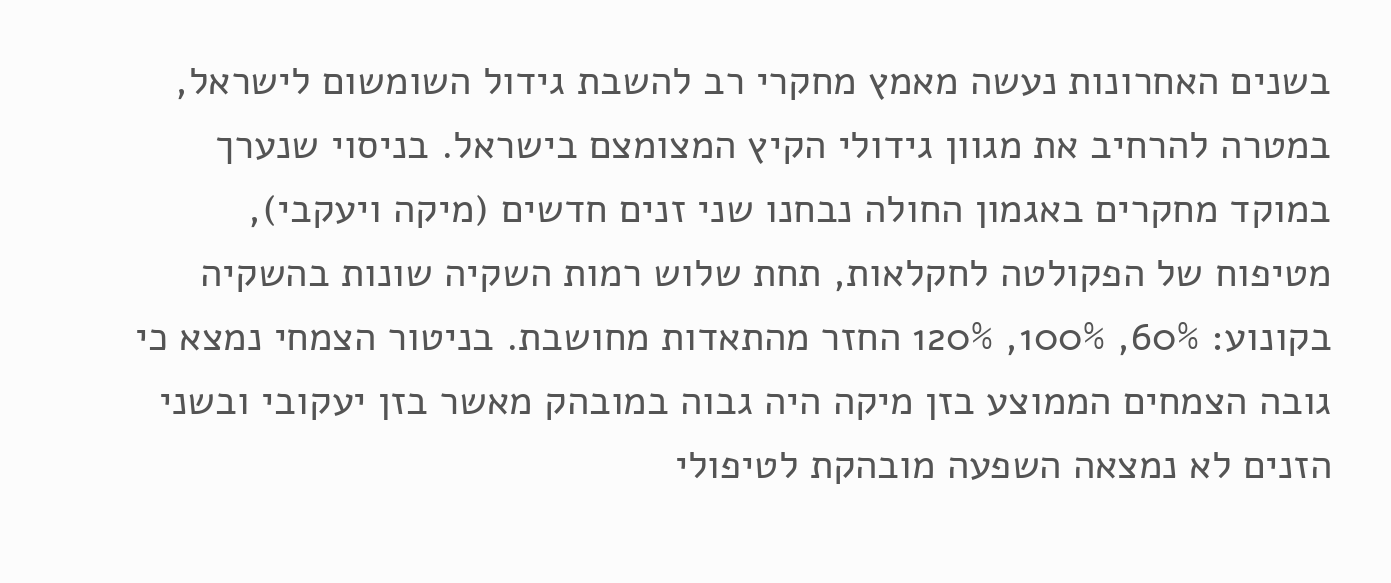בשנים האחרונות נעשה מאמץ מחקרי רב להשבת גידול השומשום לישראל, במטרה להרחיב את מגוון גידולי הקיץ המצומצם בישראל. בניסוי שנערך במוקד מחקרים באגמון החולה נבחנו שני זנים חדשים (מיקה ויעקבי), מטיפוח של הפקולטה לחקלאות, תחת שלוש רמות השקיה שונות בהשקיה בקונוע: 60%, 100%, 120% החזר מהתאדות מחושבת. בניטור הצמחי נמצא כי גובה הצמחים הממוצע בזן מיקה היה גבוה במובהק מאשר בזן יעקובי ובשני הזנים לא נמצאה השפעה מובהקת לטיפולי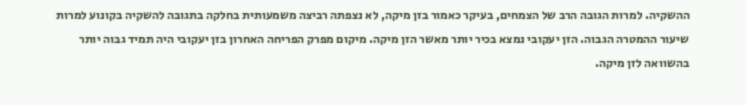ההשקיה. למרות הגובה הרב של הצמחים, בעיקר כאמור בזן מיקה, לא נצפתה רביצה משמעותית בחלקה בתגובה להשקיה בקונוע למרות שיעור ההמטרה הגבוה. הזן יעקובי נמצא בכיר יותר מאשר הזן מיקה. מיקום מפרק הפריחה האחרון בזן יעקובי היה תמיד גבוה יותר בהשוואה לזן מיקה.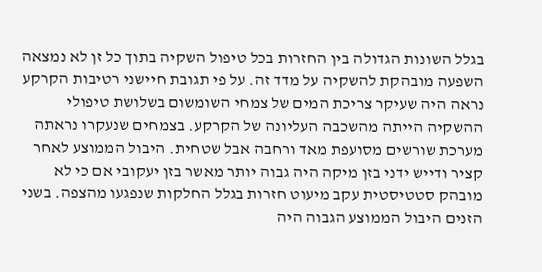בגלל השונות הגדולה בין החזרות בכל טיפול השקיה בתוך כל זן לא נמצאה השפעה מובהקת להשקיה על מדד זה. על פי תגובת חיישני רטיבות הקרקע נראה היה שעיקר צריכת המים של צמחי השומשום בשלושת טיפולי ההשקיה הייתה מהשכבה העליונה של הקרקע. בצמחים שנעקרו נראתה מערכת שורשים מסועפת מאד ורחבה אבל שטחית. היבול הממוצע לאחר קציר ודייש ידני בזן מיקה היה גבוה יותר מאשר בזן יעקובי אם כי לא מובהק סטטיסטית עקב מיעוט חזרות בגלל החלקות שנפגעו מהצפה. בשני הזנים היבול הממוצע הגבוה היה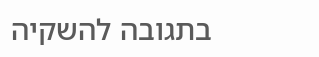בתגובה להשקיה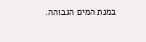במנת המים הגבוהה.